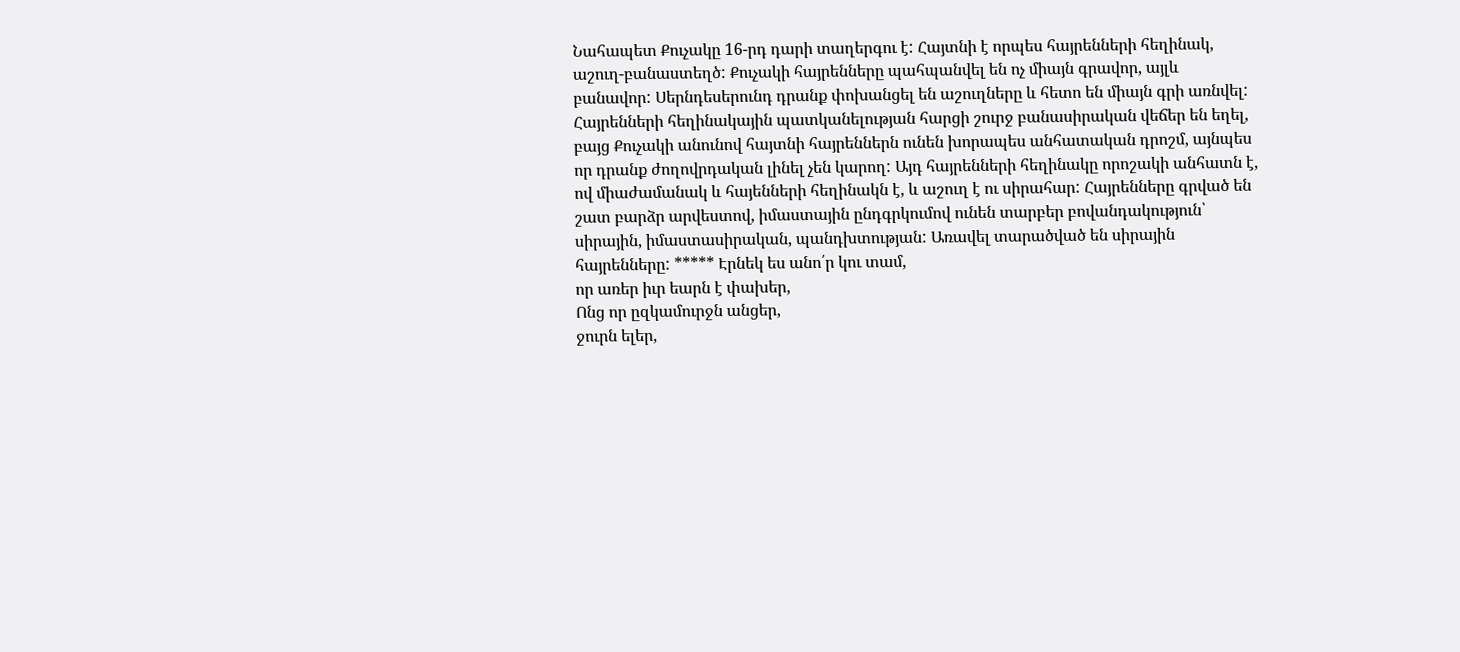Նահապետ Քուչակը 16-րդ դարի տաղերգու է: Հայտնի է որպես հայրենների հեղինակ, աշուղ-բանաստեղծ: Քուչակի հայրենները պահպանվել են ոչ միայն գրավոր, այլև բանավոր: Սերնդեսերունդ դրանք փոխանցել են աշուղները և հետո են միայն գրի առնվել: Հայրենների հեղինակային պատկանելության հարցի շուրջ բանասիրական վեճեր են եղել, բայց Քուչակի անունով հայտնի հայրեններն ունեն խորապես անհատական դրոշմ, այնպես որ դրանք ժողովրդական լինել չեն կարող: Այդ հայրենների հեղինակը որոշակի անհատն է, ով միաժամանակ և հայենների հեղինակն է, և աշուղ է ու սիրահար: Հայրենները գրված են շատ բարձր արվեստով, իմաստային ընդգրկումով ունեն տարբեր բովանդակություն՝ սիրային, իմաստասիրական, պանդխտության: Առավել տարածված են սիրային հայրենները: ***** Էրնեկ ես անո՛ր կու տամ,
որ առեր իւր եարն է փախեր,
Ոնց որ ըզկամուրջն անցեր,
ջուրն ելեր,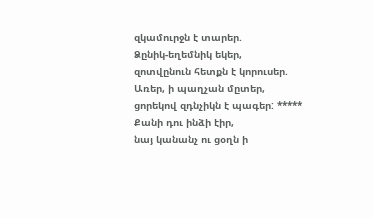զկամուրջն է տարեր.
Ձընիկ-եղեմնիկ եկեր,
զոտվընուն հետքն է կորուսեր.
Առեր, ի պաղչան մըտեր,
ցորեկով զդնչիկն է պագեր: ***** Քանի դու ինձի էիր,
նայ կանանչ ու ցօղն ի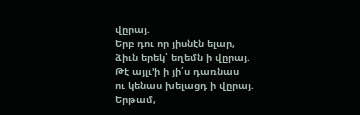վըրայ.
Երբ դու որ յիսնէն ելար,
ձիւն երեկ՝ եղեմն ի վըրայ.
Թէ այլւ’ի ի յի՛ս դառնաս
ու կենաս խելացդ ի վըրայ.
Երթամ,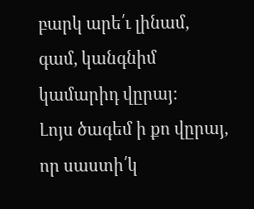բարկ արե՛ւ լինամ,
գամ, կանգնիմ կամարիդ վըրայ:
Լոյս ծագեմ ի քո վըրայ,
որ սաստի՛կ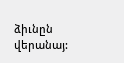ձիւնըն վերանայ: